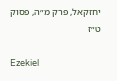יחזקאל, פרק מ״ה, פסוק ט״ז

Ezekiel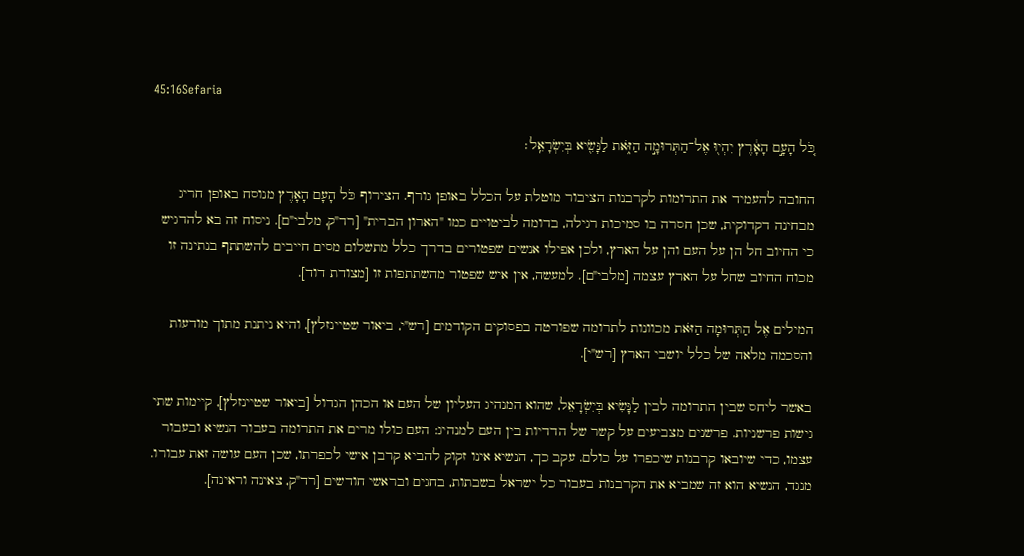45:16Sefaria

כֹּ֚ל הָעָ֣ם הָאָ֔רֶץ יִהְי֖וּ אֶל־הַתְּרוּמָ֣ה הַזֹּ֑את לַנָּשִׂ֖יא בְּיִשְׂרָאֵֽל׃

החובה להעמיד את התרומות לקרבנות הציבור מוטלת על הכלל באופן גורף. הצירוף כֹּל הָעָם הָאָרֶץ מנוסח באופן חריג מבחינה דקדוקית, שכן חסרה בו סמיכות רגילה, בדומה לביטויים כמו "הארון הברית" [רד"ק, מלבי"ם]. ניסוח זה בא להדגיש כי החיוב חל הן על העם והן על הארץ, ולכן אפילו אנשים שפטורים בדרך כלל מתשלום מסים חייבים להשתתף בנתינה זו מכוח החיוב שחל על הארץ עצמה [מלבי"ם]. למעשה, אין איש שפטור מהשתתפות זו [מצודת דוד].

המילים אֶל הַתְּרוּמָה הַזֹּאת מכוונות לתרומה שפורטה בפסוקים הקודמים [רש"י, ביאור שטיינזלץ], והיא ניתנת מתוך מודעות והסכמה מלאה של כלל יושבי הארץ [רש"י].

באשר ליחס שבין התרומה לבין לַנָּשִׂיא בְּיִשְׂרָאֵל, שהוא המנהיג העליון של העם או הכהן הגדול [ביאור שטיינזלץ], קיימות שתי גישות פרשניות. פרשנים מצביעים על קשר של הדדיות בין העם למנהיג: העם כולו מרים את התרומה בעבור הנשיא ובעבור עצמו, כדי שיובאו קרבנות שיכפרו על כולם. עקב כך, הנשיא אינו זקוק להביא קרבן אישי לכפרתו, שכן העם עושה זאת עבורו. מנגד, הנשיא הוא זה שמביא את הקרבנות בעבור כל ישראל בשבתות, בחגים ובראשי חודשים [רד"ק, צאינה וראינה].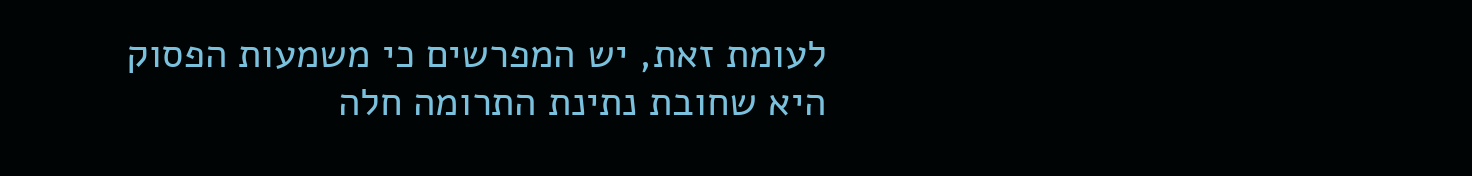לעומת זאת, יש המפרשים כי משמעות הפסוק היא שחובת נתינת התרומה חלה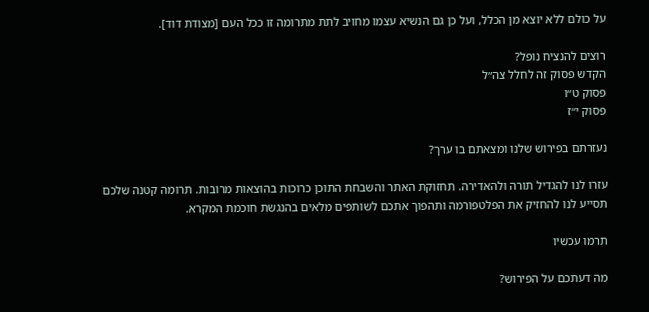על כולם ללא יוצא מן הכלל, ועל כן גם הנשיא עצמו מחויב לתת מתרומה זו ככל העם [מצודת דוד].

רוצים להנציח נופל?
הקדש פסוק זה לחלל צה״ל
פסוק ט״ו
פסוק י״ז

נעזרתם בפירוש שלנו ומצאתם בו ערך?

עזרו לנו להגדיל תורה ולהאדירה. תחזוקת האתר והשבחת התוכן כרוכות בהוצאות מרובות. תרומה קטנה שלכם תסייע לנו להחזיק את הפלטפורמה ותהפוך אתכם לשותפים מלאים בהנגשת חוכמת המקרא.

תרמו עכשיו

מה דעתכם על הפירוש?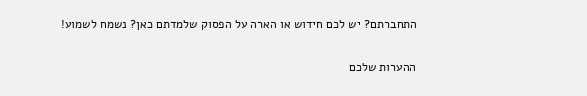התחברתם? יש לכם חידוש או הארה על הפסוק שלמדתם כאן? נשמח לשמוע!

ההערות שלכם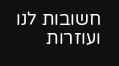חשובות לנו ועוזרות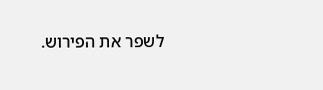לשפר את הפירוש.